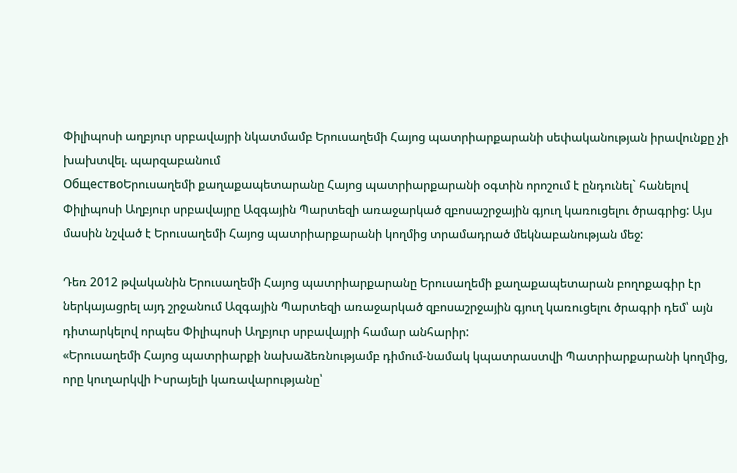Փիլիպոսի աղբյուր սրբավայրի նկատմամբ Երուսաղեմի Հայոց պատրիարքարանի սեփականության իրավունքը չի խախտվել. պարզաբանում
ОбществоԵրուսաղեմի քաղաքապետարանը Հայոց պատրիարքարանի օգտին որոշում է ընդունել` հանելով Փիլիպոսի Աղբյուր սրբավայրը Ազգային Պարտեզի առաջարկած զբոսաշրջային գյուղ կառուցելու ծրագրից: Այս մասին նշված է Երուսաղեմի Հայոց պատրիարքարանի կողմից տրամադրած մեկնաբանության մեջ:

Դեռ 2012 թվականին Երուսաղեմի Հայոց պատրիարքարանը Երուսաղեմի քաղաքապետարան բողոքագիր էր ներկայացրել այդ շրջանում Ազգային Պարտեզի առաջարկած զբոսաշրջային գյուղ կառուցելու ծրագրի դեմ՝ այն դիտարկելով որպես Փիլիպոսի Աղբյուր սրբավայրի համար անհարիր:
«Երուսաղեմի Հայոց պատրիարքի նախաձեռնությամբ դիմում-նամակ կպատրաստվի Պատրիարքարանի կողմից, որը կուղարկվի Իսրայելի կառավարությանը՝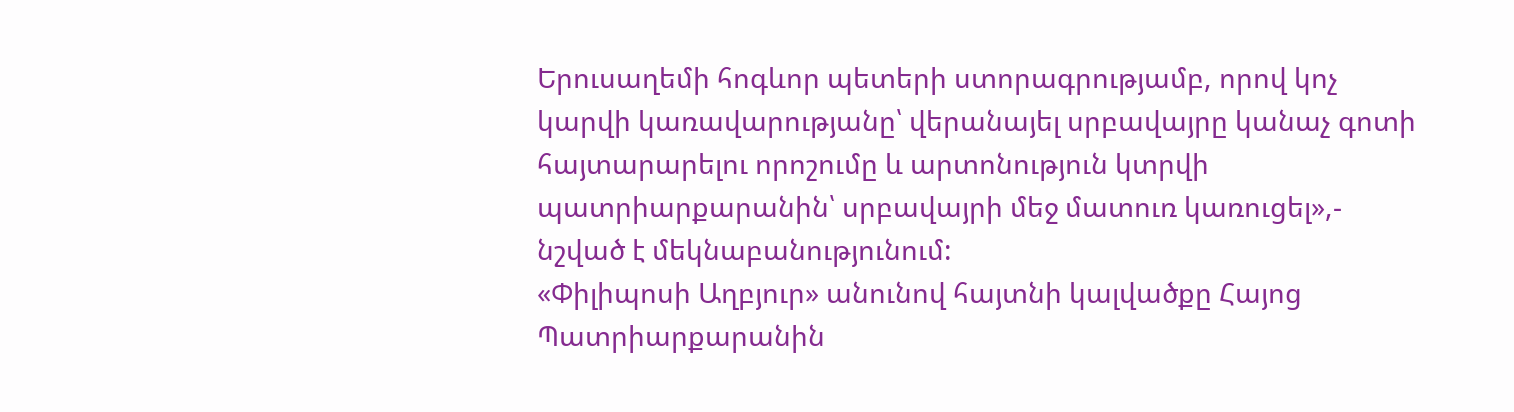Երուսաղեմի հոգևոր պետերի ստորագրությամբ, որով կոչ կարվի կառավարությանը՝ վերանայել սրբավայրը կանաչ գոտի հայտարարելու որոշումը և արտոնություն կտրվի պատրիարքարանին՝ սրբավայրի մեջ մատուռ կառուցել»,- նշված է մեկնաբանությունում:
«Փիլիպոսի Աղբյուր» անունով հայտնի կալվածքը Հայոց Պատրիարքարանին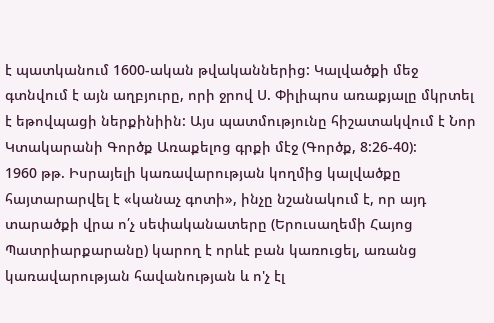է պատկանում 1600-ական թվականներից: Կալվածքի մեջ գտնվում է այն աղբյուրը, որի ջրով Ս. Փիլիպոս առաքյալը մկրտել է եթովպացի ներքինիին: Այս պատմությունը հիշատակվում է Նոր Կտակարանի Գործք Առաքելոց գրքի մէջ (Գործք, 8:26-40):
1960 թթ. Իսրայելի կառավարության կողմից կալվածքը հայտարարվել է «կանաչ գոտի», ինչը նշանակում է, որ այդ տարածքի վրա ո՛չ սեփականատերը (Երուսաղեմի Հայոց Պատրիարքարանը) կարող է որևէ բան կառուցել, առանց կառավարության հավանության և ո'չ էլ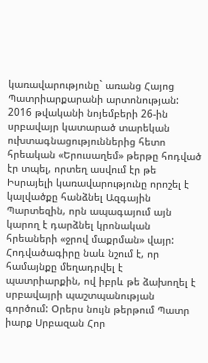կառավարությունը` առանց Հայոց Պատրիարքարանի արտոնության:
2016 թվականի նոյեմբերի 26-ին սրբավայր կատարած տարեկան ուխտագնացություններից հետո հրեական «Երուսաղեմ» թերթը հոդված էր տպել, որտեղ ասվում էր թե Իսրայելի կառավարությունը որոշել է կալվածքը հանձնել Ազգային Պարտեզին, որն ապագայում այն կարող է դարձնել կրոնական հրեաների «ջրով մաքրման» վայր: Հոդվածագիրը նաև նշում է, որ համայնքը մեղադրվել է պատրիարքին, ով իբրև թե ձախողել է սրբավայրի պաշտպանության գործում: Օրերս նույն թերթում Պատր իարք Սրբազան Հոր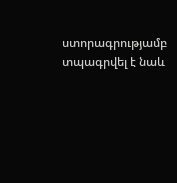ստորագրությամբ տպագրվել է նաև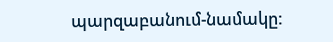պարզաբանում-նամակը: